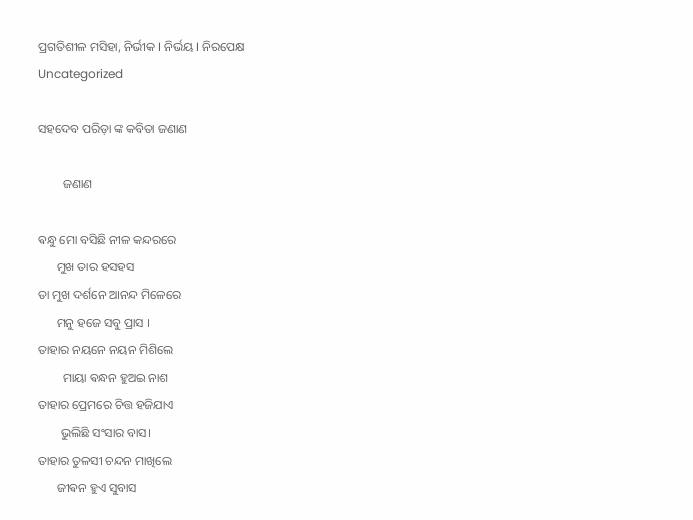ପ୍ରଗତିଶୀଳ ମସିହା, ନିର୍ଭୀକ I ନିର୍ଭୟ I ନିରପେକ୍ଷ
Uncategorized

ସହଦେବ ପରିଡ଼ା ଙ୍କ କବିତା ଜଣାଣ

        ଜଣାଣ

ଵନ୍ଧୁ ମୋ ବସିଛି ନୀଳ କନ୍ଦରରେ
      ମୁଖ ତାର ହସହସ
ତା ମୁଖ ଦର୍ଶନେ ଆନନ୍ଦ ମିଳେରେ
      ମନୁ ହଜେ ସବୁ ପ୍ରାସ ।
ତାହାର ନୟନେ ନୟନ ମିଶିଲେ
        ମାୟା ଵନ୍ଧନ ହୁଅଇ ନାଶ
ତାହାର ପ୍ରେମରେ ଚିତ୍ତ ହଜିଯାଏ
       ଭୁଲିଛି ସଂସାର ବାସ।
ତାହାର ତୁଳସୀ ଚନ୍ଦନ ମାଖିଲେ
      ଜୀଵନ ହୁଏ ସୁବାସ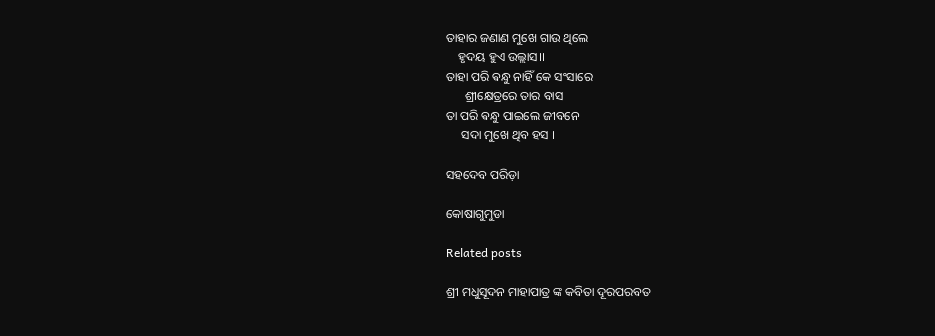ତାହାର ଜଣାଣ ମୁଖେ ଗାଉ ଥିଲେ
    ହୃଦୟ ହୁଏ ଉଲ୍ଲାସ।।
ତାହା ପରି ଵନ୍ଧୁ ନାହିଁ କେ ସଂସାରେ
      ଶ୍ରୀକ୍ଷେତ୍ରରେ ତାର ବାସ
ତା ପରି ଵନ୍ଧୁ ପାଇଲେ ଜୀବନେ
     ସଦା ମୁଖେ ଥିବ ହସ ।

ସହଦେବ ପରିଡ଼ା

କୋଷାଗୁମୁଡା

Related posts

ଶ୍ରୀ ମଧୁସୂଦନ ମାହାପାତ୍ର ଙ୍କ କବିତା ଦୂରପରବତ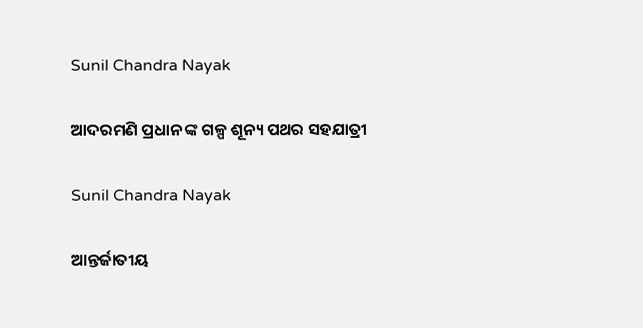Sunil Chandra Nayak

ଆଦରମଣି ପ୍ରଧାନ ଙ୍କ ଗଳ୍ପ ଶୂନ୍ୟ ପଥର ସହଯାତ୍ରୀ

Sunil Chandra Nayak

ଆନ୍ତର୍ଜାତୀୟ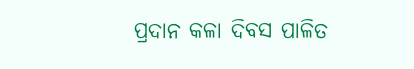ପ୍ରଦାନ କଳା ଦିବସ ପାଳିତ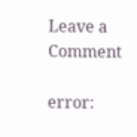Leave a Comment

error: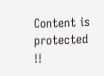Content is protected !!